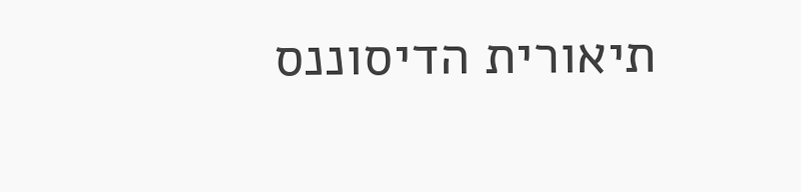תיאורית הדיסוננס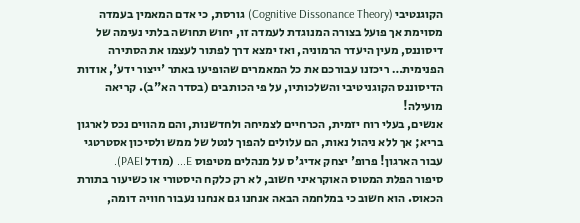הקוגנטיבי (Cognitive Dissonance Theory) גורסת, כי אדם המאמין בעמדה מסוימת אך פועל בצורה המנוגדת לעמדה זו, יחוש תחושה בלתי נעימה של דיסוננס, מעין היעדר הרמוניה, ואז ימצא דרך לפתור לעצמו את הסתירה הפנימית… ריכזנו עבורכם את כל המאמרים שהופיעו באתר 'ייצור ידע', אודות הדיסוננס הקוגניטיבי והשלכותיו, על פי הכותבים (בסדר הא"ב). קריאה מועילה!
אנשים, בעלי רוח יזמית, הכרחיים לצמיחה ולחדשנות, והם מהווים נכס לארגון בריא; אך ללא ניהול נאות, הם עלולים להפוך לנטל של ממש ולסיכון אסטרטגי עבור הארגון! פרופ' יצחק אדיג'ס על מנהלים מטיפוס E... (מודל PAEI).
סיפור הפלת המטוס האוקראיני חשוב, לא רק כלקח היסטורי או כשיעור בתורת הכאוס. הוא חשוב כי במלחמה הבאה אנחנו גם אנחנו נעבור חוויה דומה,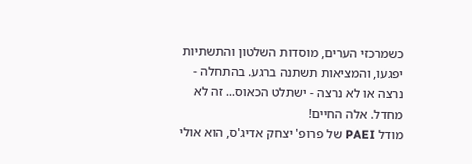כשמרכזי הערים, מוסדות השלטון והתשתיות יפגעו, והמציאות תשתנה ברגע. בהתחלה - נרצה או לא נרצה - ישתלט הכאוס... זה לא מחדל. אלה החיים!
מודל PAEI של פרופ' יצחק אדיג'ס, הוא אולי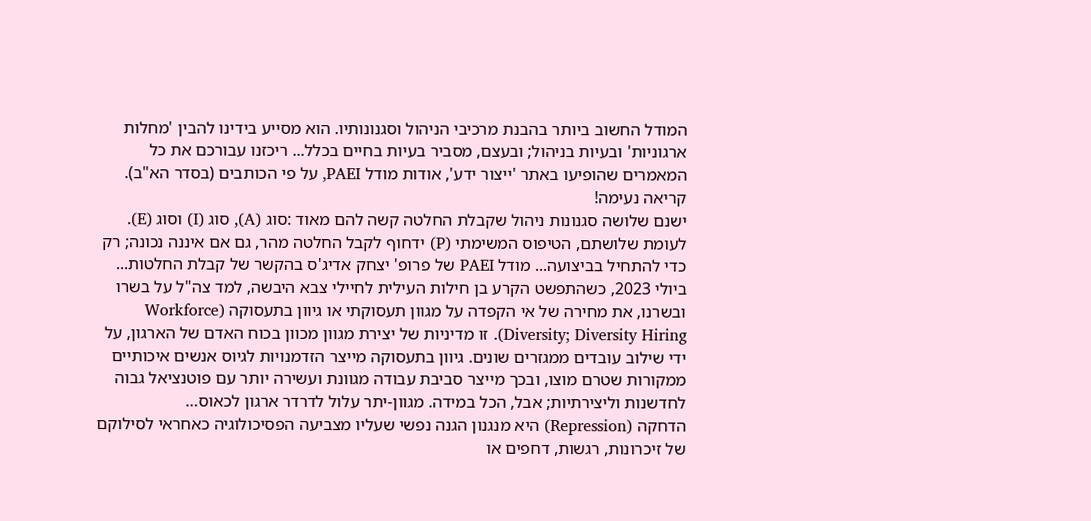המודל החשוב ביותר בהבנת מרכיבי הניהול וסגנונותיו. הוא מסייע בידינו להבין 'מחלות ארגוניות' ובעיות בניהול; ובעצם, מסביר בעיות בחיים בכלל... ריכזנו עבורכם את כל המאמרים שהופיעו באתר 'ייצור ידע', אודות מודל PAEI, על פי הכותבים (בסדר הא"ב). קריאה נעימה!
ישנם שלושה סגנונות ניהול שקבלת החלטה קשה להם מאוד :סוג (A), סוג (I) וסוג (E). לעומת שלושתם, הטיפוס המשימתי (P) ידחוף לקבל החלטה מהר, גם אם איננה נכונה; רק כדי להתחיל בביצועה... מודל PAEI של פרופ' יצחק אדיג'ס בהקשר של קבלת החלטות...
ביולי 2023, כשהתפשט הקרע בן חילות העילית לחיילי צבא היבשה, למד צה"ל על בשרו ובשרנו, את מחירה של אי הקפדה על מגוון תעסוקתי או גיוון בתעסוקה (Workforce Diversity; Diversity Hiring). זו מדיניות של יצירת מגוון מכוון בכוח האדם של הארגון, על ידי שילוב עובדים ממגזרים שונים. גיוון בתעסוקה מייצר הזדמנויות לגיוס אנשים איכותיים ממקורות שטרם מוצו, ובכך מייצר סביבת עבודה מגוונת ועשירה יותר עם פוטנציאל גבוה לחדשנות וליצירתיות; אבל, הכל במידה. מגוון-יתר עלול לדרדר ארגון לכאוס…
הדחקה (Repression) היא מנגנון הגנה נפשי שעליו מצביעה הפסיכולוגיה כאחראי לסילוקם של זיכרונות, רגשות, דחפים או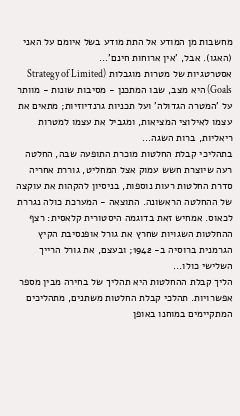מחשבות מן המודע אל התת מודע בשל איומם על האני (האגו). אבל, 'אין ארוחות חינם'...
אסטרטגיות של מטרות מוגבלות (Strategy of Limited Goals) היא מצב, שבו המתכנן - מסיבות שונות - מוותר על 'המטרה הגדולה' ועל תכניות גרנדיוזיות; מתאים את עצמו לאילוצי המציאות, ומגביל את עצמו למטרות ריאליות, ברות השגה...
בתהליכי קבלת החלטות מוכרת התופעה שבה, החלטה רעה שיוצרת חשש עמוק אצל המחליט, גוררת אחריה סדרת החלטות רעות נוספות, בניסיון להקהות את עוקצה של ההחלטה הראשונה. התוצאה - המערכת כולה נגררת לכאוס. אמחיש זאת בדוגמה היסטורית קלאסית: רצף ההחלטות השגויות שחרץ את גורל אופנסיבת הקיץ הגרמנית ברוסיה ב- 1942; ובעצם, את גורל הרייך השלישי כולו...
הליך קבלת ההחלטות היא תהליך של בחירה מבין מספר אפשרויות. תהלכי קבלת החלטות משתנים, מתהליכים המתקיימים במוחנו באופן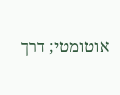אוטומטי; דרך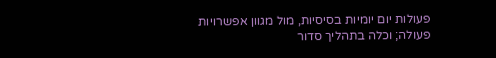פעולות יום יומיות בסיסיות, מול מגוון אפשרויות פעולה; וכלה בתהליך סדור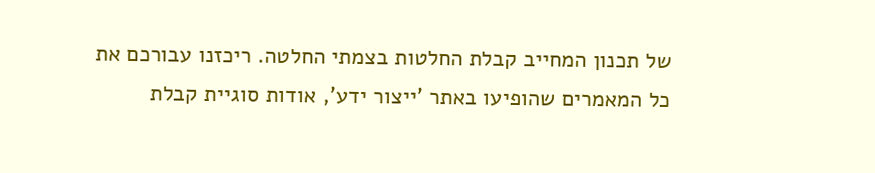של תכנון המחייב קבלת החלטות בצמתי החלטה. ריכזנו עבורכם את כל המאמרים שהופיעו באתר 'ייצור ידע', אודות סוגיית קבלת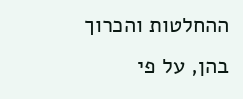ההחלטות והכרוך בהן, על פי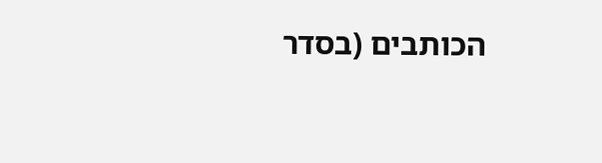הכותבים (בסדר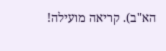הא"ב). קריאה מועילה!